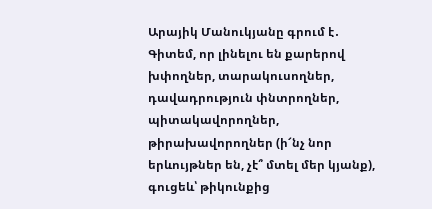Արայիկ Մանուկյանը գրում է․
Գիտեմ, որ լինելու են քարերով խփողներ, տարակուսողներ, դավադրություն փնտրողներ, պիտակավորողներ, թիրախավորողներ (ի՜նչ նոր երևույթներ են, չէ՞ մտել մեր կյանք), գուցեև՝ թիկունքից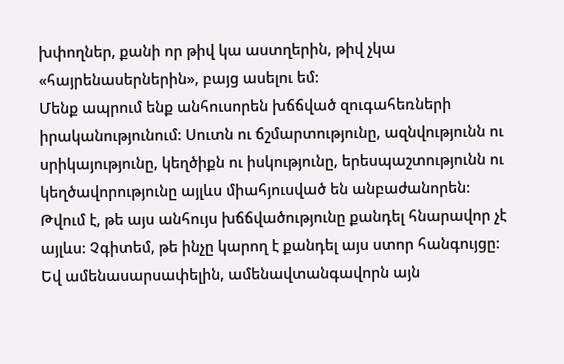խփողներ, քանի որ թիվ կա աստղերին, թիվ չկա «հայրենասերներին», բայց ասելու եմ:
Մենք ապրում ենք անհուսորեն խճճված զուգահեռների իրականությունում: Սուտն ու ճշմարտությունը, ազնվությունն ու սրիկայությունը, կեղծիքն ու իսկությունը, երեսպաշտությունն ու կեղծավորությունը այլևս միահյուսված են անբաժանորեն:
Թվում է, թե այս անհույս խճճվածությունը քանդել հնարավոր չէ այլևս: Չգիտեմ, թե ինչը կարող է քանդել այս ստոր հանգույցը:
Եվ ամենասարսափելին, ամենավտանգավորն այն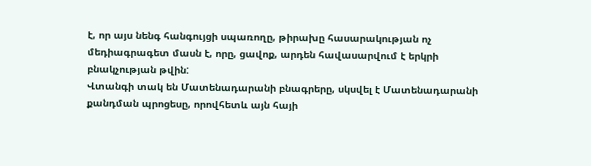է, որ այս նենգ հանգույցի սպառողը, թիրախը հասարակության ոչ մեդիագրագետ մասն է, որը, ցավոք, արդեն հավասարվում է երկրի բնակչության թվին:
Վտանգի տակ են Մատենադարանի բնագրերը, սկսվել է Մատենադարանի քանդման պրոցեսը, որովհետև այն հայի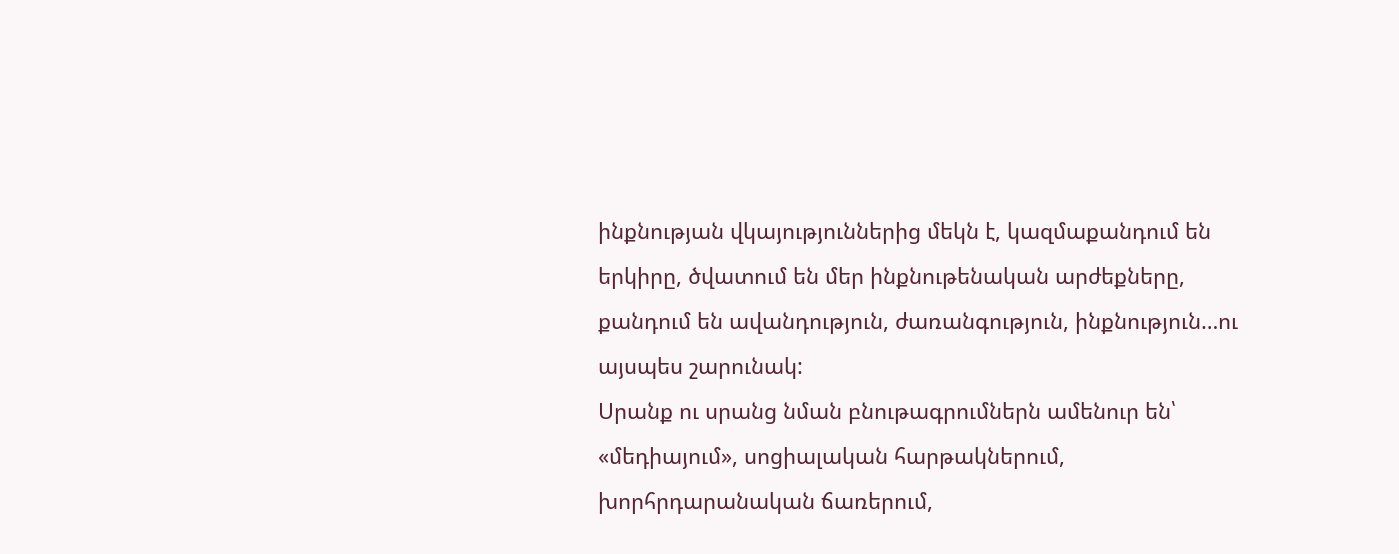ինքնության վկայություններից մեկն է, կազմաքանդում են երկիրը, ծվատում են մեր ինքնութենական արժեքները, քանդում են ավանդություն, ժառանգություն, ինքնություն…ու այսպես շարունակ:
Սրանք ու սրանց նման բնութագրումներն ամենուր են՝ «մեդիայում», սոցիալական հարթակներում, խորհրդարանական ճառերում,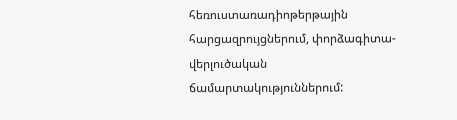հեռուստառադիոթերթային հարցազրույցներում, փորձագիտա-վերլուծական ճամարտակություններում: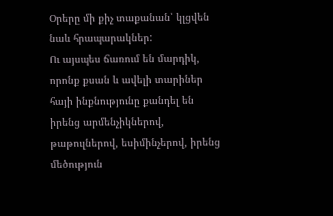Օրերը մի քիչ տաքանան՝ կլցվեն նաև հրապարակներ:
Ու այսպես ճառում են մարդիկ, որոնք քսան և ավելի տարիներ հայի ինքնությունը քանդել են իրենց արմենչիկներով, թաթուլներով, եսիմինչերով, իրենց մեծություն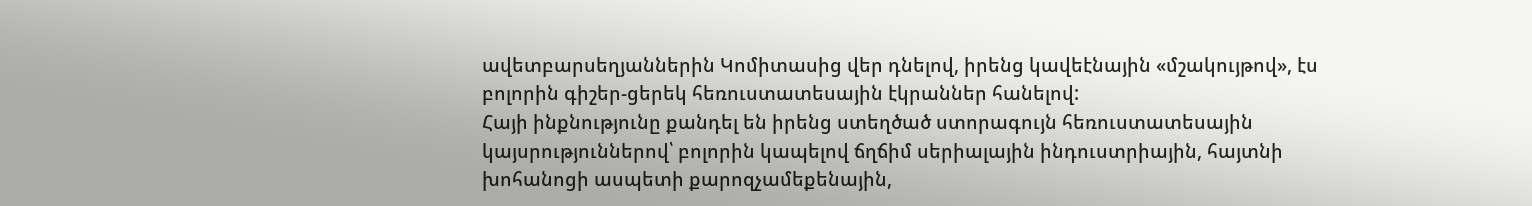ավետբարսեղյաններին Կոմիտասից վեր դնելով, իրենց կավեէնային «մշակույթով», էս բոլորին գիշեր-ցերեկ հեռուստատեսային էկրաններ հանելով:
Հայի ինքնությունը քանդել են իրենց ստեղծած ստորագույն հեռուստատեսային կայսրություններով՝ բոլորին կապելով ճղճիմ սերիալային ինդուստրիային, հայտնի խոհանոցի ասպետի քարոզչամեքենային,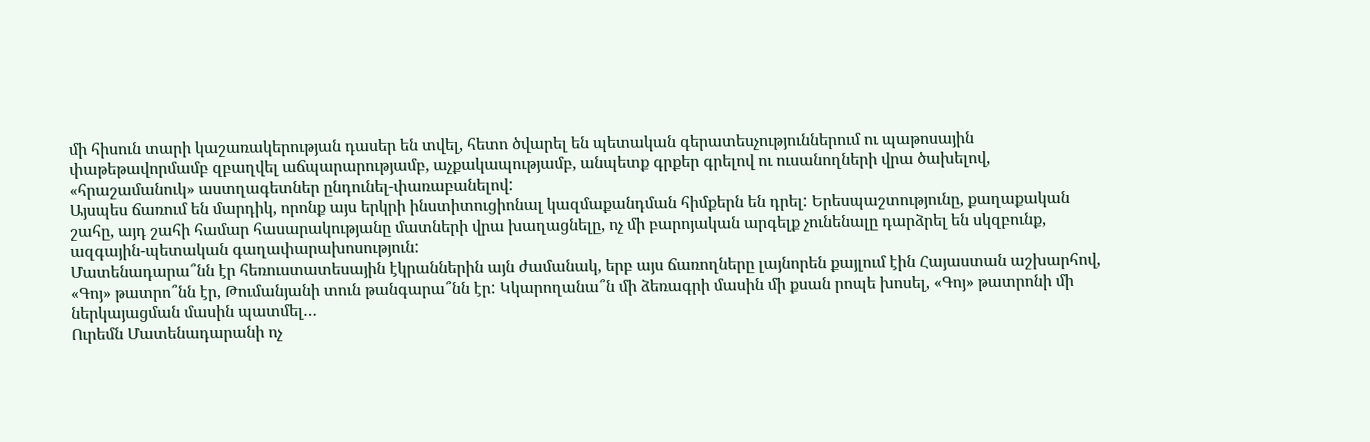մի հիսուն տարի կաշառակերության դասեր են տվել, հետո ծվարել են պետական գերատեսչություններում ու պաթոսային փաթեթավորմամբ զբաղվել աճպարարությամբ, աչքակապությամբ, անպետք գրքեր գրելով ու ուսանողների վրա ծախելով, «հրաշամանուկ» աստղագետներ ընդունել-փառաբանելով:
Այսպես ճառում են մարդիկ, որոնք այս երկրի ինստիտուցիոնալ կազմաքանդման հիմքերն են դրել: Երեսպաշտությունը, քաղաքական շահը, այդ շահի համար հասարակությանը մատների վրա խաղացնելը, ոչ մի բարոյական արգելք չունենալը դարձրել են սկզբունք, ազգային-պետական գաղափարախոսություն:
Մատենադարա՞նն էր հեռուստատեսային էկրաններին այն ժամանակ, երբ այս ճառողները լայնորեն քայլում էին Հայաստան աշխարհով, «Գոյ» թատրո՞նն էր, Թումանյանի տուն թանգարա՞նն էր: Կկարողանա՞ն մի ձեռագրի մասին մի քսան րոպե խոսել, «Գոյ» թատրոնի մի ներկայացման մասին պատմել…
Ուրեմն Մատենադարանի ոչ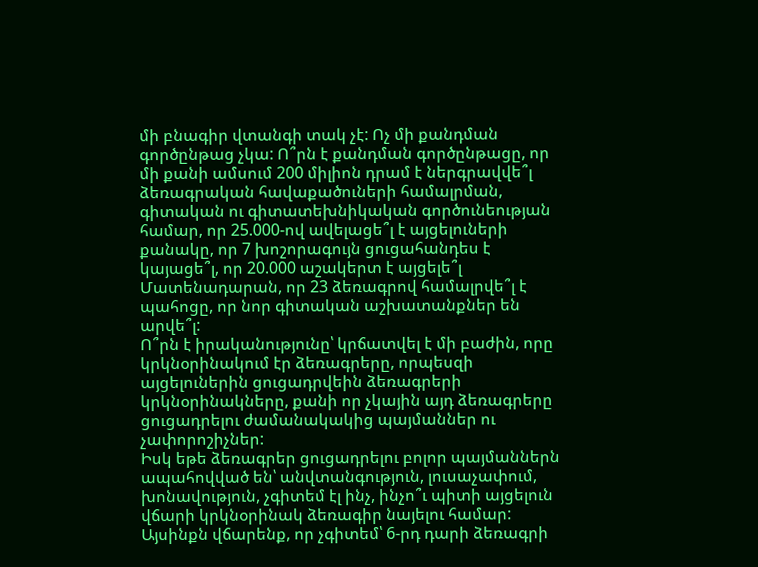մի բնագիր վտանգի տակ չէ: Ոչ մի քանդման գործընթաց չկա: Ո՞րն է քանդման գործընթացը, որ մի քանի ամսում 200 միլիոն դրամ է ներգրավվե՞լ ձեռագրական հավաքածուների համալրման, գիտական ու գիտատեխնիկական գործունեության համար, որ 25.000-ով ավելացե՞լ է այցելուների քանակը, որ 7 խոշորագույն ցուցահանդես է կայացե՞լ, որ 20.000 աշակերտ է այցելե՞լ Մատենադարան, որ 23 ձեռագրով համալրվե՞լ է պահոցը, որ նոր գիտական աշխատանքներ են արվե՞լ:
Ո՞րն է իրականությունը՝ կրճատվել է մի բաժին, որը կրկնօրինակում էր ձեռագրերը, որպեսզի այցելուներին ցուցադրվեին ձեռագրերի կրկնօրինակները, քանի որ չկային այդ ձեռագրերը ցուցադրելու ժամանակակից պայմաններ ու չափորոշիչներ:
Իսկ եթե ձեռագրեր ցուցադրելու բոլոր պայմաններն ապահովված են՝ անվտանգություն, լուսաչափում, խոնավություն, չգիտեմ էլ ինչ, ինչո՞ւ պիտի այցելուն վճարի կրկնօրինակ ձեռագիր նայելու համար: Այսինքն վճարենք, որ չգիտեմ՝ 6-րդ դարի ձեռագրի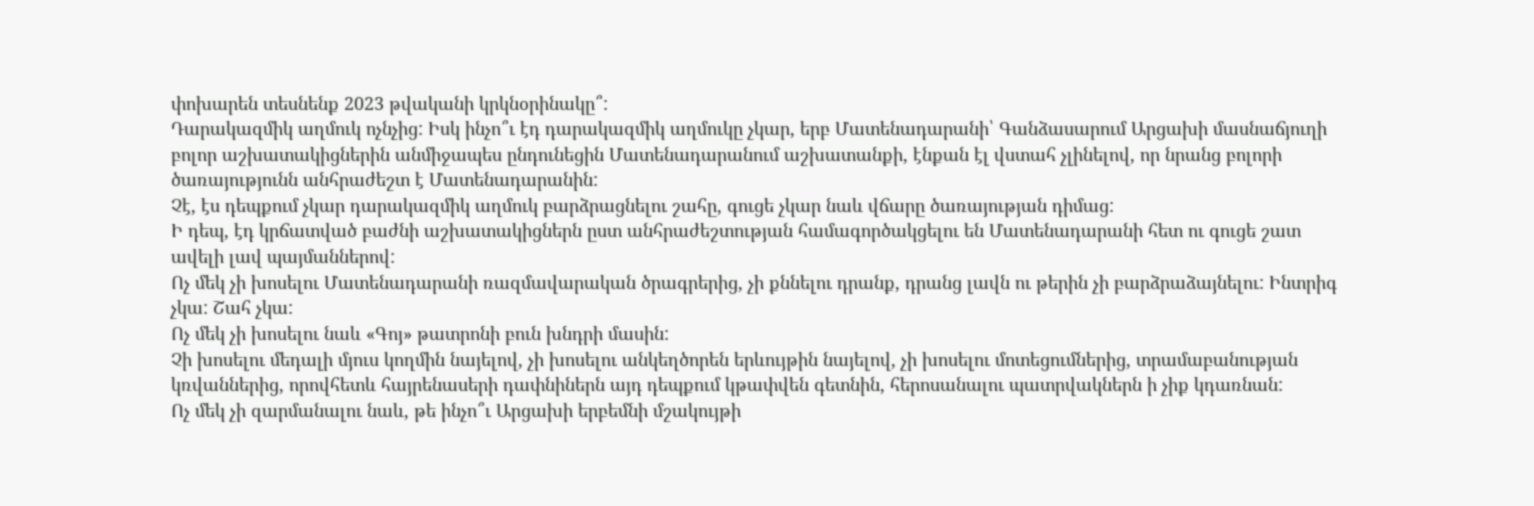փոխարեն տեսնենք 2023 թվականի կրկնօրինակը՞:
Դարակազմիկ աղմուկ ոչնչից: Իսկ ինչո՞ւ էդ դարակազմիկ աղմուկը չկար, երբ Մատենադարանի՝ Գանձասարում Արցախի մասնաճյուղի բոլոր աշխատակիցներին անմիջապես ընդունեցին Մատենադարանում աշխատանքի, էնքան էլ վստահ չլինելով, որ նրանց բոլորի ծառայությունն անհրաժեշտ է Մատենադարանին:
Չէ, էս դեպքում չկար դարակազմիկ աղմուկ բարձրացնելու շահը, գուցե չկար նաև վճարը ծառայության դիմաց:
Ի դեպ, էդ կրճատված բաժնի աշխատակիցներն ըստ անհրաժեշտության համագործակցելու են Մատենադարանի հետ ու գուցե շատ ավելի լավ պայմաններով:
Ոչ մեկ չի խոսելու Մատենադարանի ռազմավարական ծրագրերից, չի քննելու դրանք, դրանց լավն ու թերին չի բարձրաձայնելու: Ինտրիգ չկա: Շահ չկա:
Ոչ մեկ չի խոսելու նաև «Գոյ» թատրոնի բուն խնդրի մասին:
Չի խոսելու մեդալի մյուս կողմին նայելով, չի խոսելու անկեղծորեն երևույթին նայելով, չի խոսելու մոտեցումներից, տրամաբանության կռվաններից, որովհետև հայրենասերի դափնիներն այդ դեպքում կթափվեն գետնին, հերոսանալու պատրվակներն ի չիք կդառնան:
Ոչ մեկ չի զարմանալու նաև, թե ինչո՞ւ Արցախի երբեմնի մշակույթի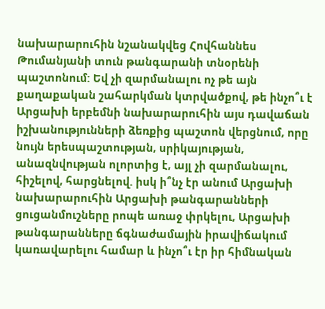նախարարուհին նշանակվեց Հովհաննես Թումանյանի տուն թանգարանի տնօրենի պաշտոնում: Եվ չի զարմանալու ոչ թե այն քաղաքական շահարկման կտրվածքով, թե ինչո՞ւ է Արցախի երբեմնի նախարարուհին այս դավաճան իշխանությունների ձեռքից պաշտոն վերցնում, որը նույն երեսպաշտության, սրիկայության, անազնվության ոլորտից է, այլ չի զարմանալու, հիշելով, հարցնելով. իսկ ի՞նչ էր անում Արցախի նախարարուհին Արցախի թանգարանների ցուցանմուշները րոպե առաջ փրկելու, Արցախի թանգարանները ճգնաժամային իրավիճակում կառավարելու համար և ինչո՞ւ էր իր հիմնական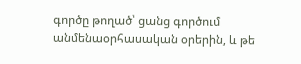գործը թողած՝ ցանց գործում անմենաօրհասական օրերին, և թե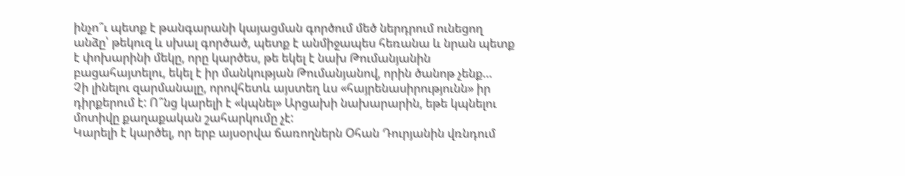ինչո՞ւ պետք է թանգարանի կայացման գործում մեծ ներդրում ունեցող անձը՝ թեկուզ և սխալ գործած, պետք է անմիջապես հեռանա և նրան պետք է փոխարինի մեկը, որը կարծես, թե եկել է նախ Թումանյանին բացահայտելու, եկել է իր մանկության Թումանյանով, որին ծանոթ չենք…
Չի լինելու զարմանալը, որովհետև այստեղ ևս «հայրենասիրությունն» իր դիրքերում է: Ո՞նց կարելի է «կպնել» Արցախի նախարարին, եթե կպնելու մոտիվը քաղաքական շահարկումը չէ:
Կարելի է կարծել, որ երբ այսօրվա ճառողներն Օհան Դուրյանին վռնդում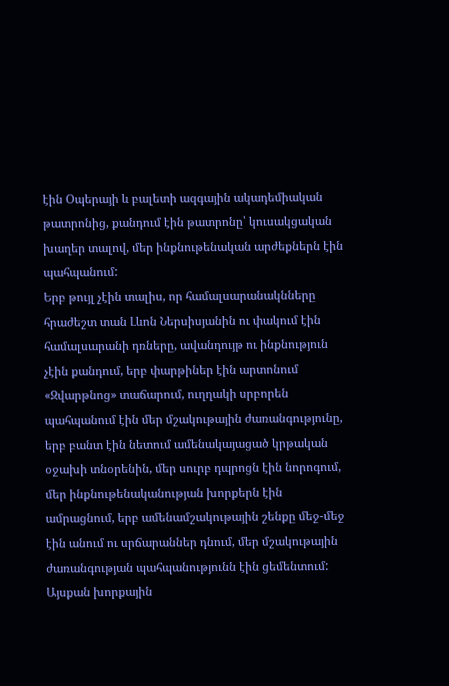էին Օպերայի և բալետի ազգային ակադեմիական թատրոնից, քանդում էին թատրոնը՝ կուսակցական խաղեր տալով, մեր ինքնութենական արժեքներն էին պահպանում:
Երբ թույլ չէին տալիս, որ համալսարանակնները հրաժեշտ տան Լևոն Ներսիսյանին ու փակում էին համալսարանի դռները, ավանդույթ ու ինքնություն չէին քանդում, երբ փարթիներ էին արտոնում «Զվարթնոց» տաճարում, ուղղակի սրբորեն պահպանում էին մեր մշակութային ժառանգությունը, երբ բանտ էին նետում ամենակայացած կրթական օջախի տնօրենին, մեր սուրբ դպրոցն էին նորոգում, մեր ինքնութենականության խորքերն էին ամրացնում, երբ ամենամշակութային շենքը մեջ-մեջ էին անում ու սրճարաններ դնում, մեր մշակութային ժառանգության պահպանությունն էին ցեմենտում:
Այսքան խորքային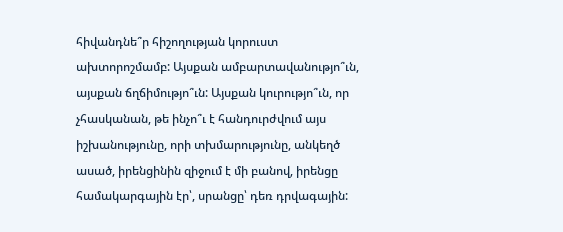հիվանդնե՞ր հիշողության կորուստ ախտորոշմամբ: Այսքան ամբարտավանությո՞ւն, այսքան ճղճիմությո՞ւն: Այսքան կուրությո՞ւն, որ չհասկանան, թե ինչո՞ւ է հանդուրժվում այս իշխանությունը, որի տխմարությունը, անկեղծ ասած, իրենցինին զիջում է մի բանով, իրենցը համակարգային էր՝, սրանցը՝ դեռ դրվագային: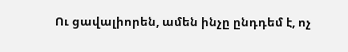Ու ցավալիորեն, ամեն ինչը ընդդեմ է, ոչ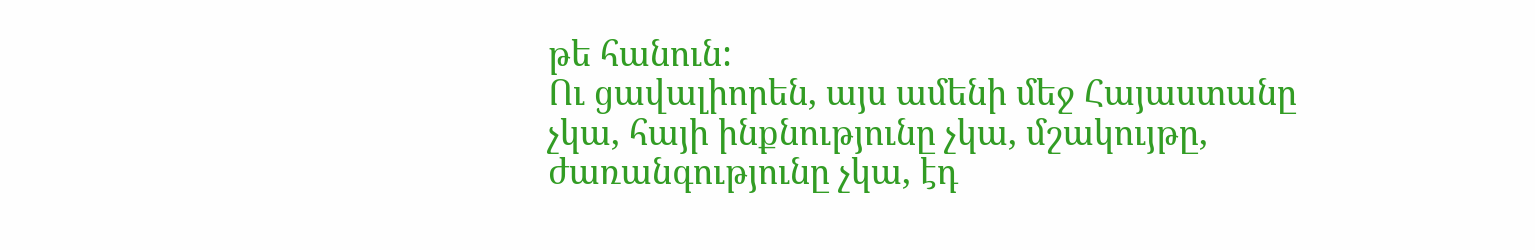թե հանուն:
Ու ցավալիորեն, այս ամենի մեջ Հայաստանը չկա, հայի ինքնությունը չկա, մշակույթը, ժառանգությունը չկա, էդ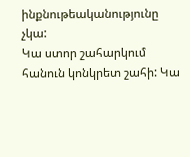ինքնութեականությունը չկա:
Կա ստոր շահարկում հանուն կոնկրետ շահի: Կա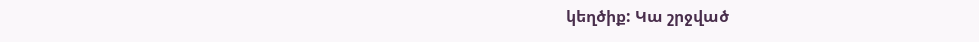կեղծիք: Կա շրջված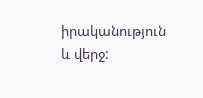իրականություն և վերջ: